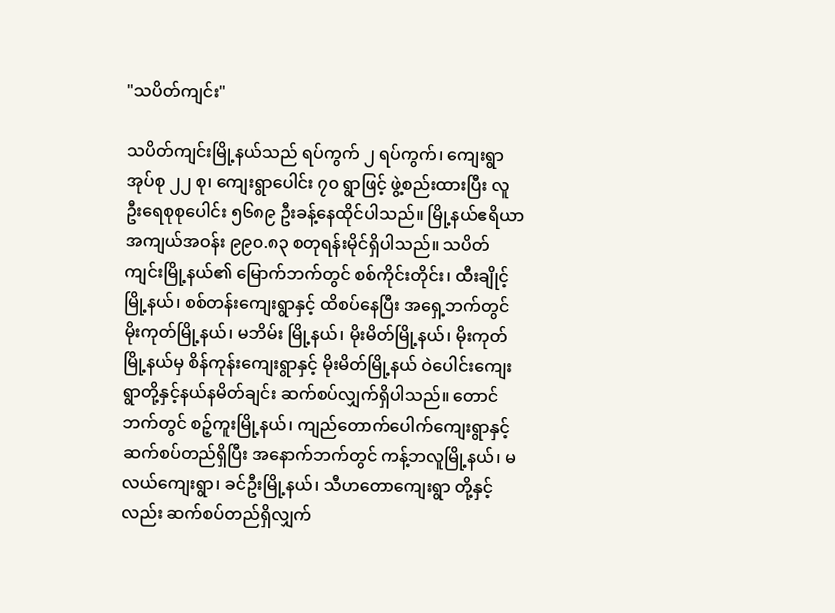"သပိတ်ကျင်း"

သပိတ်ကျင်းမြို့နယ်သည် ရပ်ကွက် ၂ ရပ်ကွက်၊ ကျေးရွာအုပ်စု ၂၂ စု၊ ကျေးရွာပေါင်း ၇၀ ရွာဖြင့် ဖွဲ့စည်းထားပြီး လူဦးရေစုစုပေါင်း ၅၆၈၉ ဦးခန့်နေထိုင်ပါသည်။ မြို့နယ်ဧရိယာအကျယ်အဝန်း ၉၉၀.၈၃ စတုရန်းမိုင်ရှိပါသည်။ သပိတ်ကျင်းမြို့နယ်၏ မြောက်ဘက်တွင် စစ်ကိုင်းတိုင်း၊ ထီးချိုင့်မြို့နယ်၊ စစ်တန်းကျေးရွာနှင့် ထိစပ်နေပြီး အရှေ့ဘက်တွင် မိုးကုတ်မြို့နယ်၊ မဘိမ်း မြို့နယ်၊ မိုးမိတ်မြို့နယ်၊ မိုးကုတ်မြို့နယ်မှ စိန်ကုန်းကျေးရွာနှင့် မိုးမိတ်မြို့နယ် ဝဲပေါင်းကျေးရွာတို့နှင့်နယ်နမိတ်ချင်း ဆက်စပ်လျှက်ရှိပါသည်။ တောင်ဘက်တွင် စဉ့်ကူးမြို့နယ်၊ ကျည်တောက်ပေါက်ကျေးရွာနှင့် ဆက်စပ်တည်ရှိပြီး အနောက်ဘက်တွင် ကန့်ဘလူမြို့နယ်၊ မလယ်ကျေးရွာ၊ ခင်ဦးမြို့နယ်၊ သီဟတောကျေးရွာ တို့နှင့်လည်း ဆက်စပ်တည်ရှိလျှက်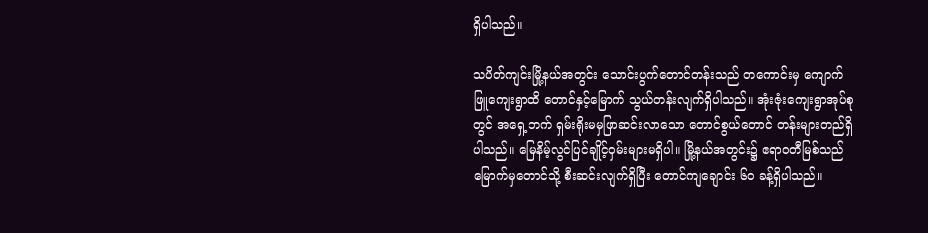ရှိပါသည်။

သပိတ်ကျင်းမြို့နယ်အတွင်း သောင်းပွက်တောင်တန်းသည် တကောင်းမှ ကျောက်ဖြူကျေးရွာထိ တောင်နှင့်မြောက် သွယ်တန်းလျက်ရှိပါသည်။ အုံးဇုံးကျေးရွာအုပ်စုတွင် အရှေ့ဘက် ရှမ်းရိုးမမှဖြာဆင်းလာသော တောင်စွယ်တောင် တန်းများတည်ရှိပါသည်။ မြေနိမ့်လွင်ပြင်ချိုင့်ဝှမ်းများမရှိပါ။ မြို့နယ်အတွင်း၌ ဧရာဝတီမြစ်သည် မြောက်မှတောင်သို့ စီးဆင်းလျက်ရှိပြီး တောင်ကျချောင်း ၆၀ ခန့်ရှိပါသည်။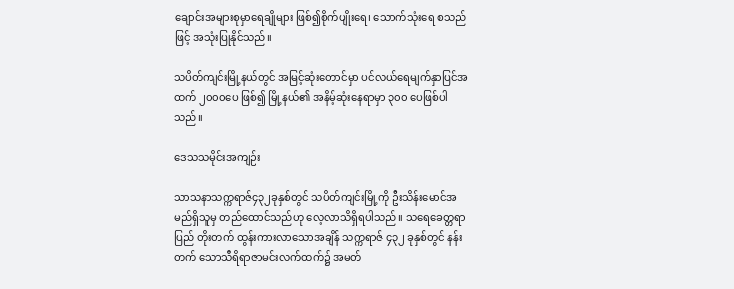ချောင်းအများစုမှာရေချိုများ ဖြစ်၍စိုက်ပျိုးရေ၊ သောက်သုံးရေ စသည်ဖြင့် အသုံးပြုနိုင်သည်။

သပိတ်ကျင်းမြို့နယ်တွင် အမြင့်ဆုံးတောင်မှာ ပင်လယ်ရေမျက်နှာပြင်အထက် ၂၀၀၀ပေ ဖြစ်၍ မြို့နယ်၏ အနိမ့်ဆုံးနေရာမှာ ၃၀၀ ပေဖြစ်ပါသည်။

ဒေသသမိုင်းအကျဉ်း

သာသနာသက္ကရာဇ်၄၃၂ခုနှစ်တွင် သပိတ်ကျင်းမြို့ကို ဦးသိန်းမောင်အမည်ရှိသူမှ တည်ထောင်သည်ဟု လေ့လာသိရှိရပါသည်။ သရေခေတ္တရာပြည် တိုးတက် ထွန်းကားလာသောအချိန် သက္ကရာဇ် ၄၃၂ ခုနှစ်တွင် နန်းတက် သောသီရိရာဇာမင်းလက်ထက်၌ အမတ်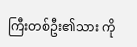ကြီးတစ်ဦး၏သား ကို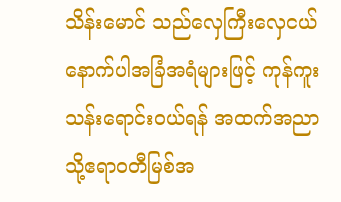သိန်းမောင် သည်လှေကြီးလှေငယ်နောက်ပါအခြံအရံများဖြင့် ကုန်ကူးသန်းရောင်းဝယ်ရန် အထက်အညာသို့ဧရာဝတီမြစ်အ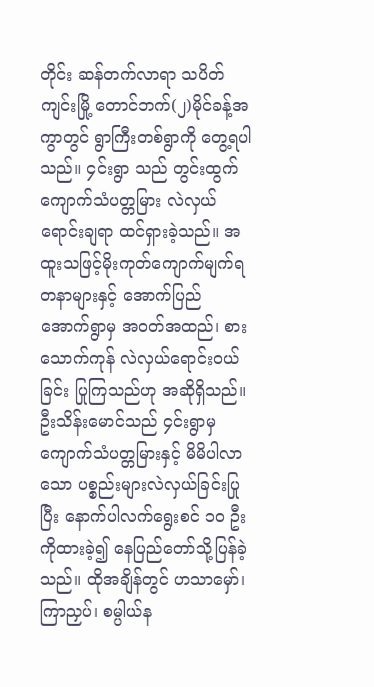တိုင်း ဆန်တက်လာရာ သပိတ်ကျင်းမြို့ တောင်ဘက်(၂)မိုင်ခန့်အကွာတွင် ရွာကြီးတစ်ရွာကို တွေ့ရပါသည်။ ၄င်းရွာ သည် တွင်းထွက်ကျောက်သံပတ္တမြား လဲလှယ်ရောင်းချရာ ထင်ရှားခဲ့သည်။ အထူးသဖြင့်မိုးကုတ်ကျောက်မျက်ရတနာများနှင့် အောက်ပြည် အောက်ရွာမှ အဝတ်အထည်၊ စားသောက်ကုန် လဲလှယ်ရောင်းဝယ်ခြင်း ပြုကြသည်ဟု အဆိုရှိသည်။ ဦးသိန်းမောင်သည် ၄င်းရွာမှ ကျောက်သံပတ္တမြားနှင့် မိမိပါလာသော ပစ္စည်းများလဲလှယ်ခြင်းပြုပြီး နောက်ပါလက်ရွေးစင် ၁၀ ဦးကိုထားခဲ့၍ နေပြည်တော်သို့ပြန်ခဲ့သည်။ ထိုအချိန်တွင် ဟသာမှော်၊ ကြာညှပ်၊ စမ္ပါယ်န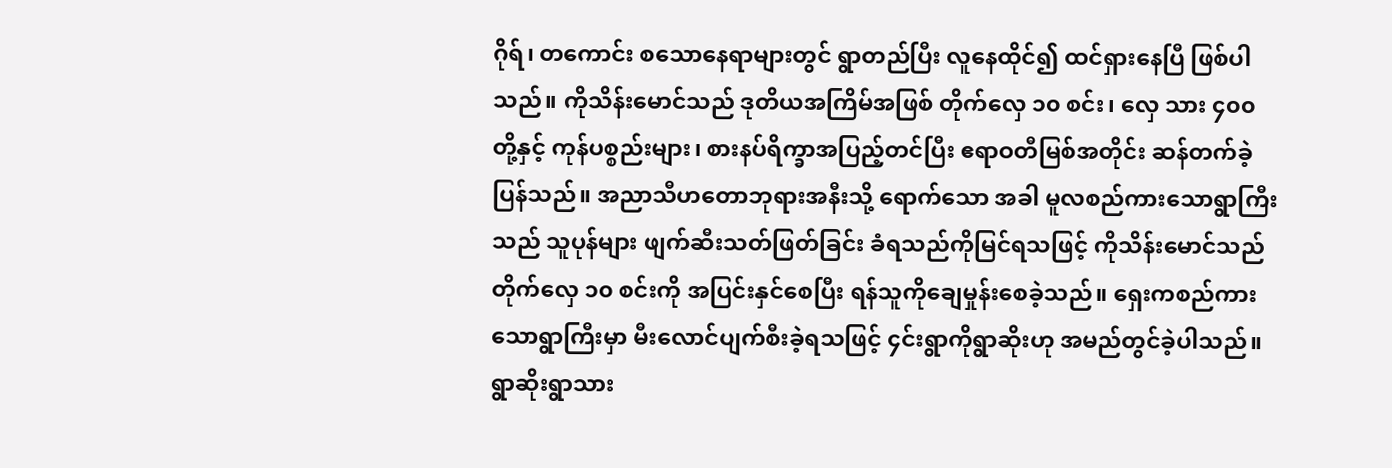ဂိုရ်၊ တကောင်း စသောနေရာများတွင် ရွာတည်ပြီး လူနေထိုင်၍ ထင်ရှားနေပြီ ဖြစ်ပါသည်။ ကိုသိန်းမောင်သည် ဒုတိယအကြိမ်အဖြစ် တိုက်လှေ ၁၀ စင်း၊ လှေ သား ၄၀၀ တို့နှင့် ကုန်ပစ္စည်းများ၊ စားနပ်ရိက္ခာအပြည့်တင်ပြီး ဧရာဝတီမြစ်အတိုင်း ဆန်တက်ခဲ့ပြန်သည်။ အညာသီဟတောဘုရားအနီးသို့ ရောက်သော အခါ မူလစည်ကားသောရွာကြီးသည် သူပုန်များ ဖျက်ဆီးသတ်ဖြတ်ခြင်း ခံရသည်ကိုမြင်ရသဖြင့် ကိုသိန်းမောင်သည်တိုက်လှေ ၁၀ စင်းကို အပြင်းနှင်စေပြီး ရန်သူကိုချေမှုန်းစေခဲ့သည်။ ရှေးကစည်ကားသောရွာကြီးမှာ မီးလောင်ပျက်စီးခဲ့ရသဖြင့် ၄င်းရွာကိုရွာဆိုးဟု အမည်တွင်ခဲ့ပါသည်။ ရွာဆိုးရွာသား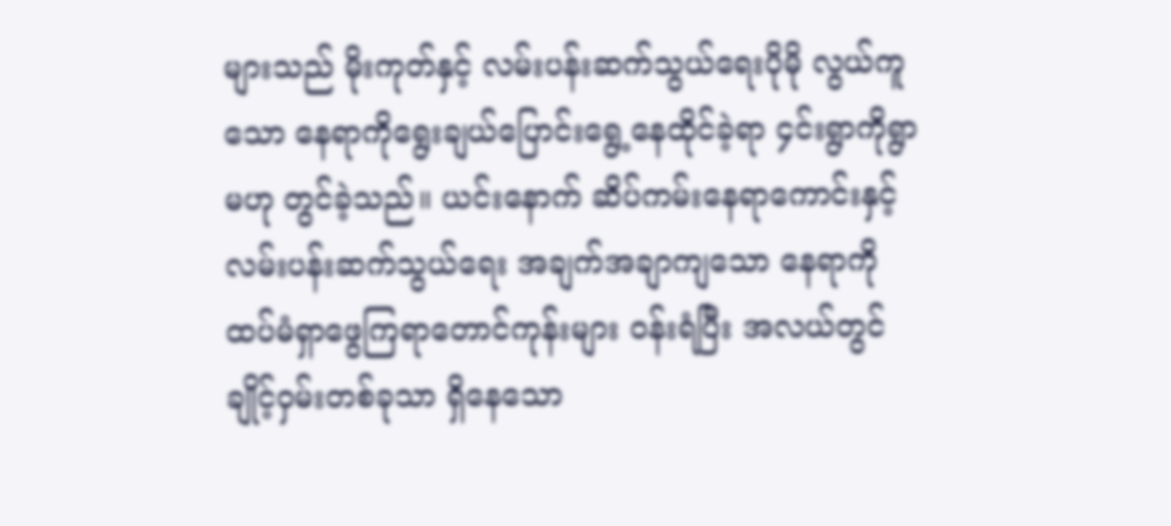များသည် မိုးကုတ်နှင့် လမ်းပန်းဆက်သွယ်ရေးပိုမို လွယ်ကူသော နေရာကိုရွေးချယ်ပြောင်းရွေ့နေထိုင်ခဲ့ရာ ၄င်းရွာကိုရွာမဟု တွင်ခဲ့သည်။ ယင်းနောက် ဆိပ်ကမ်းနေရာကောင်းနှင့် လမ်းပန်းဆက်သွယ်ရေး အချက်အချာကျသော နေရာကို ထပ်မံရှာဖွေကြရာတောင်ကုန်းများ ဝန်းရံပြီး အလယ်တွင် ချိုင့်ဝှမ်းတစ်ခုသာ ရှိနေသော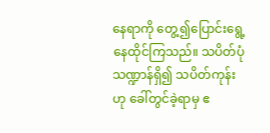နေရာကို တွေ့၍ပြောင်းရွေ့နေထိုင်ကြသည်။ သပိတ်ပုံသဏ္ဍာန်ရှိ၍ သပိတ်ကုန်းဟု ခေါ်တွင်ခဲ့ရာမှ ဧ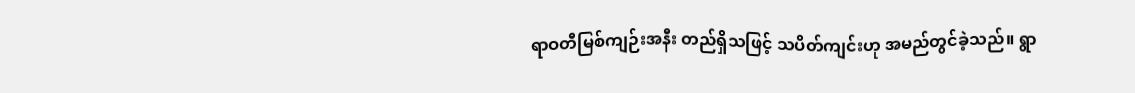ရာဝတီမြစ်ကျဉ်းအနီး တည်ရှိသဖြင့် သပိတ်ကျင်းဟု အမည်တွင်ခဲ့သည်။ ရွာ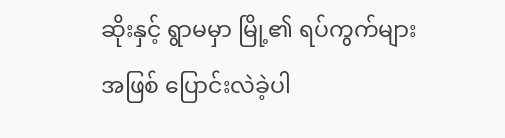ဆိုးနှင့် ရွာမမှာ မြို့၏ ရပ်ကွက်များအဖြစ် ပြောင်းလဲခဲ့ပါ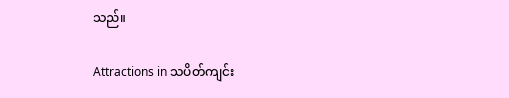သည်။

Attractions in သပိတ်ကျင်း